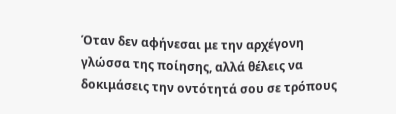Όταν δεν αφήνεσαι με την αρχέγονη γλώσσα της ποίησης, αλλά θέλεις να δοκιμάσεις την οντότητά σου σε τρόπους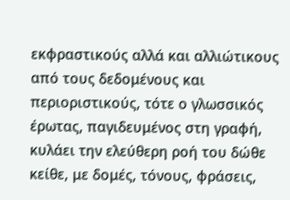εκφραστικούς αλλά και αλλιώτικους από τους δεδομένους και περιοριστικούς, τότε ο γλωσσικός έρωτας, παγιδευμένος στη γραφή, κυλάει την ελεύθερη ροή του δώθε κείθε, με δομές, τόνους, φράσεις,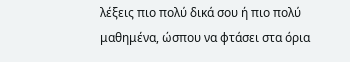λέξεις πιο πολύ δικά σου ή πιο πολύ μαθημένα, ώσπου να φτάσει στα όρια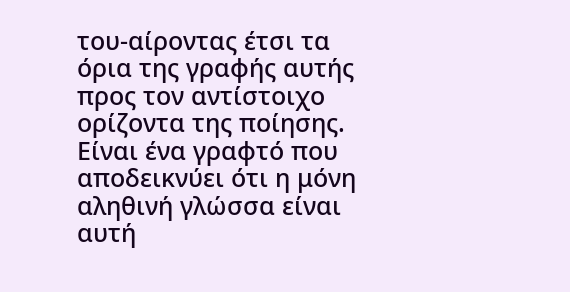του-αίροντας έτσι τα όρια της γραφής αυτής προς τον αντίστοιχο ορίζοντα της ποίησης. Είναι ένα γραφτό που αποδεικνύει ότι η μόνη αληθινή γλώσσα είναι αυτή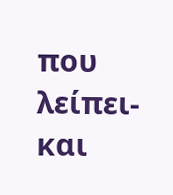που λείπει- και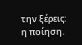την ξέρεις: η ποίηση.